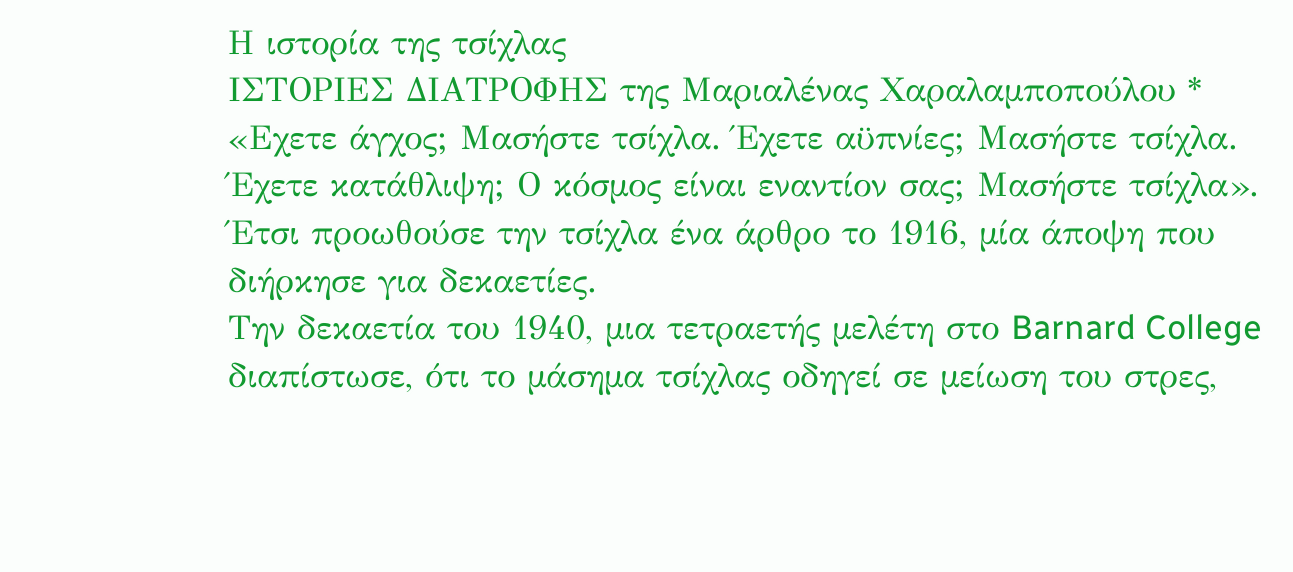Η ιστορία της τσίχλας
ΙΣΤΟΡΙΕΣ ΔΙΑΤΡΟΦΗΣ της Μαριαλένας Χαραλαµποπούλου *
«Εχετε άγχος; Μασήστε τσίχλα. Έχετε αϋπνίες; Μασήστε τσίχλα. Έχετε κατάθλιψη; Ο κόσµος είναι εναντίον σας; Μασήστε τσίχλα».
Έτσι προωθούσε την τσίχλα ένα άρθρο το 1916, µία άποψη που διήρκησε για δεκαετίες.
Την δεκαετία του 1940, µια τετραετής µελέτη στο Barnard College διαπίστωσε, ότι το µάσηµα τσίχλας οδηγεί σε µείωση του στρες,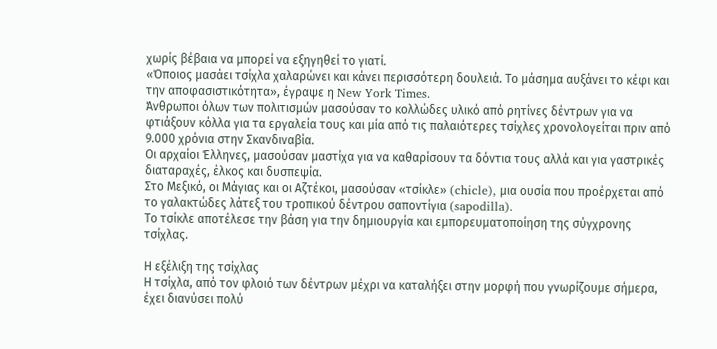χωρίς βέβαια να µπορεί να εξηγηθεί το γιατί.
«Όποιος µασάει τσίχλα χαλαρώνει και κάνει περισσότερη δουλειά. Το µάσηµα αυξάνει το κέφι και την αποφασιστικότητα», έγραψε η New York Times.
Άνθρωποι όλων των πολιτισµών µασούσαν το κολλώδες υλικό από ρητίνες δέντρων για να φτιάξουν κόλλα για τα εργαλεία τους και µία από τις παλαιότερες τσίχλες χρονολογείται πριν από 9.000 χρόνια στην Σκανδιναβία.
Οι αρχαίοι Έλληνες, µασούσαν µαστίχα για να καθαρίσουν τα δόντια τους αλλά και για γαστρικές διαταραχές, έλκος και δυσπεψία.
Στο Μεξικό, οι Μάγιας και οι Αζτέκοι, µασούσαν «τσίκλε» (chicle), µια ουσία που προέρχεται από το γαλακτώδες λάτεξ του τροπικού δέντρου σαποντίγια (sapodilla).
Το τσίκλε αποτέλεσε την βάση για την δηµιουργία και εµπορευµατοποίηση της σύγχρονης τσίχλας.

Η εξέλιξη της τσίχλας
Η τσίχλα, από τον φλοιό των δέντρων µέχρι να καταλήξει στην µορφή που γνωρίζουµε σήµερα, έχει διανύσει πολύ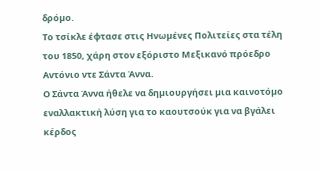δρόµο.
Το τσίκλε έφτασε στις Ηνωµένες Πολιτείες στα τέλη του 1850, χάρη στον εξόριστο Μεξικανό πρόεδρο Αντόνιο ντε Σάντα Άννα.
Ο Σάντα Άννα ήθελε να δηµιουργήσει µια καινοτόµο εναλλακτική λύση για το καουτσούκ για να βγάλει κέρδος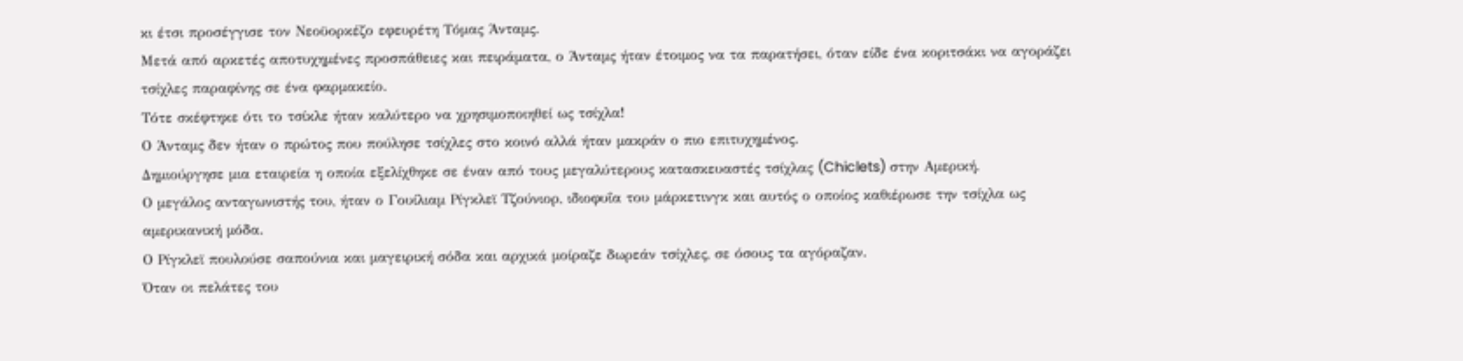κι έτσι προσέγγισε τον Νεοϋορκέζο εφευρέτη Τόµας Άνταµς.
Μετά από αρκετές αποτυχηµένες προσπάθειες και πειράµατα, ο Άνταµς ήταν έτοιµος να τα παρατήσει, όταν είδε ένα κοριτσάκι να αγοράζει τσίχλες παραφίνης σε ένα φαρµακείο.
Τότε σκέφτηκε ότι το τσίκλε ήταν καλύτερο να χρησιµοποιηθεί ως τσίχλα!
Ο Άνταµς δεν ήταν ο πρώτος που πούλησε τσίχλες στο κοινό αλλά ήταν µακράν ο πιο επιτυχηµένος.
Δηµιούργησε µια εταιρεία η οποία εξελίχθηκε σε έναν από τους µεγαλύτερους κατασκευαστές τσίχλας (Chiclets) στην Αµερική.
Ο µεγάλος ανταγωνιστής του, ήταν ο Γουίλιαµ Ρίγκλεϊ Τζούνιορ, ιδιοφυΐα του µάρκετινγκ και αυτός ο οποίος καθιέρωσε την τσίχλα ως αµερικανική µόδα.
Ο Ρίγκλεϊ πουλούσε σαπούνια και µαγειρική σόδα και αρχικά µοίραζε δωρεάν τσίχλες, σε όσους τα αγόραζαν.
Όταν οι πελάτες του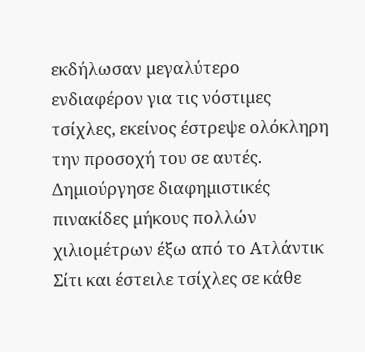εκδήλωσαν µεγαλύτερο ενδιαφέρον για τις νόστιµες τσίχλες, εκείνος έστρεψε ολόκληρη την προσοχή του σε αυτές.
Δηµιούργησε διαφηµιστικές πινακίδες µήκους πολλών χιλιοµέτρων έξω από το Ατλάντικ Σίτι και έστειλε τσίχλες σε κάθε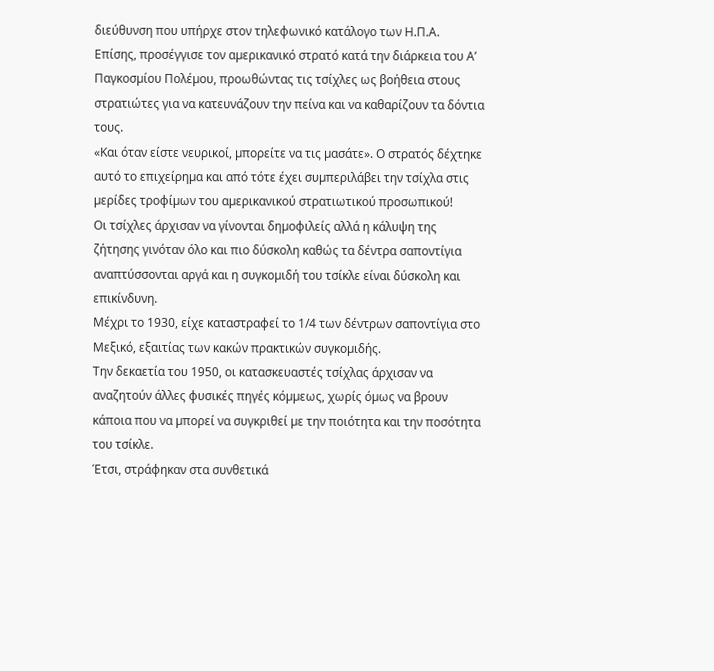διεύθυνση που υπήρχε στον τηλεφωνικό κατάλογο των Η.Π.Α.
Επίσης, προσέγγισε τον αµερικανικό στρατό κατά την διάρκεια του Α’ Παγκοσµίου Πολέµου, προωθώντας τις τσίχλες ως βοήθεια στους στρατιώτες για να κατευνάζουν την πείνα και να καθαρίζουν τα δόντια τους.
«Και όταν είστε νευρικοί, µπορείτε να τις µασάτε». Ο στρατός δέχτηκε αυτό το επιχείρηµα και από τότε έχει συµπεριλάβει την τσίχλα στις µερίδες τροφίµων του αµερικανικού στρατιωτικού προσωπικού!
Οι τσίχλες άρχισαν να γίνονται δηµοφιλείς αλλά η κάλυψη της ζήτησης γινόταν όλο και πιο δύσκολη καθώς τα δέντρα σαποντίγια αναπτύσσονται αργά και η συγκοµιδή του τσίκλε είναι δύσκολη και επικίνδυνη.
Μέχρι το 1930, είχε καταστραφεί το 1/4 των δέντρων σαποντίγια στο Μεξικό, εξαιτίας των κακών πρακτικών συγκοµιδής.
Την δεκαετία του 1950, οι κατασκευαστές τσίχλας άρχισαν να αναζητούν άλλες φυσικές πηγές κόµµεως, χωρίς όµως να βρουν κάποια που να µπορεί να συγκριθεί µε την ποιότητα και την ποσότητα του τσίκλε.
Έτσι, στράφηκαν στα συνθετικά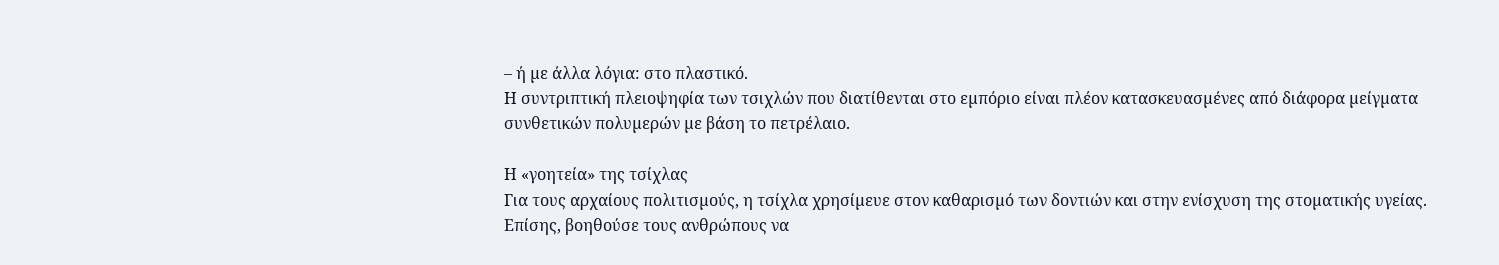– ή µε άλλα λόγια: στο πλαστικό.
Η συντριπτική πλειοψηφία των τσιχλών που διατίθενται στο εµπόριο είναι πλέον κατασκευασµένες από διάφορα µείγµατα συνθετικών πολυµερών µε βάση το πετρέλαιο.

Η «γοητεία» της τσίχλας
Για τους αρχαίους πολιτισµούς, η τσίχλα χρησίµευε στον καθαρισµό των δοντιών και στην ενίσχυση της στοµατικής υγείας.
Επίσης, βοηθούσε τους ανθρώπους να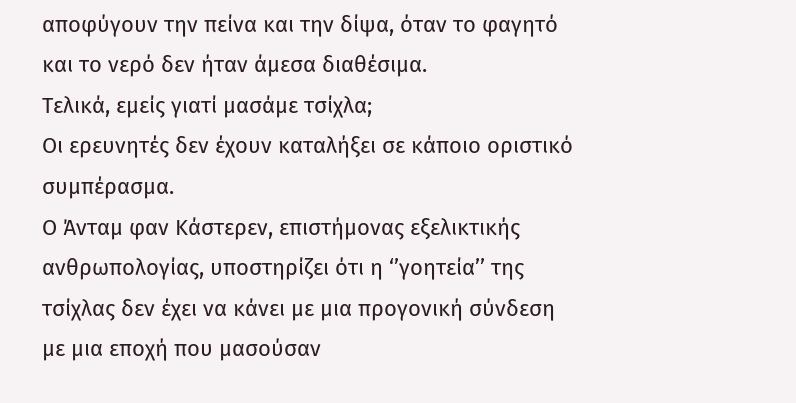αποφύγουν την πείνα και την δίψα, όταν το φαγητό και το νερό δεν ήταν άµεσα διαθέσιµα.
Τελικά, εµείς γιατί µασάµε τσίχλα;
Οι ερευνητές δεν έχουν καταλήξει σε κάποιο οριστικό συµπέρασµα.
Ο Άνταµ φαν Κάστερεν, επιστήµονας εξελικτικής ανθρωπολογίας, υποστηρίζει ότι η ‘’γοητεία’’ της τσίχλας δεν έχει να κάνει µε µια προγονική σύνδεση µε µια εποχή που µασούσαν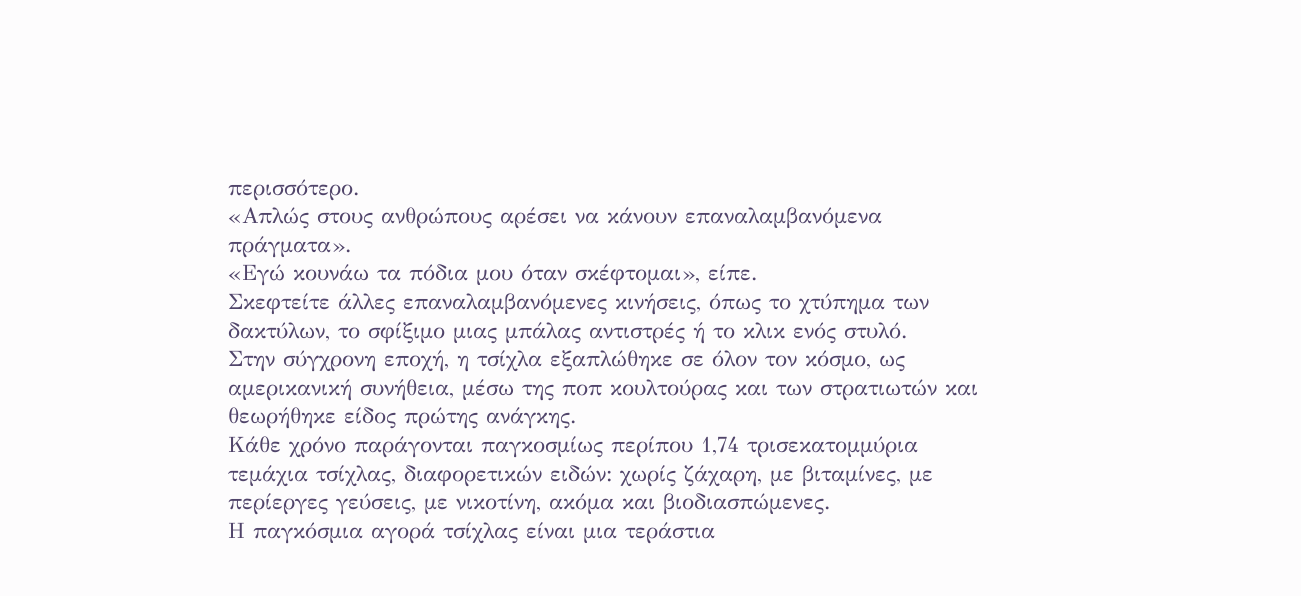περισσότερο.
«Απλώς στους ανθρώπους αρέσει να κάνουν επαναλαµβανόµενα πράγµατα».
«Εγώ κουνάω τα πόδια µου όταν σκέφτοµαι», είπε.
Σκεφτείτε άλλες επαναλαµβανόµενες κινήσεις, όπως το χτύπηµα των δακτύλων, το σφίξιµο µιας µπάλας αντιστρές ή το κλικ ενός στυλό.
Στην σύγχρονη εποχή, η τσίχλα εξαπλώθηκε σε όλον τον κόσµο, ως αµερικανική συνήθεια, µέσω της ποπ κουλτούρας και των στρατιωτών και θεωρήθηκε είδος πρώτης ανάγκης.
Κάθε χρόνο παράγονται παγκοσµίως περίπου 1,74 τρισεκατοµµύρια τεµάχια τσίχλας, διαφορετικών ειδών: χωρίς ζάχαρη, µε βιταµίνες, µε περίεργες γεύσεις, µε νικοτίνη, ακόµα και βιοδιασπώµενες.
Η παγκόσµια αγορά τσίχλας είναι µια τεράστια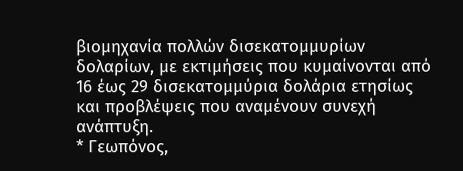βιοµηχανία πολλών δισεκατοµµυρίων δολαρίων, µε εκτιµήσεις που κυµαίνονται από 16 έως 29 δισεκατοµµύρια δολάρια ετησίως και προβλέψεις που αναµένουν συνεχή ανάπτυξη.
* Γεωπόνος,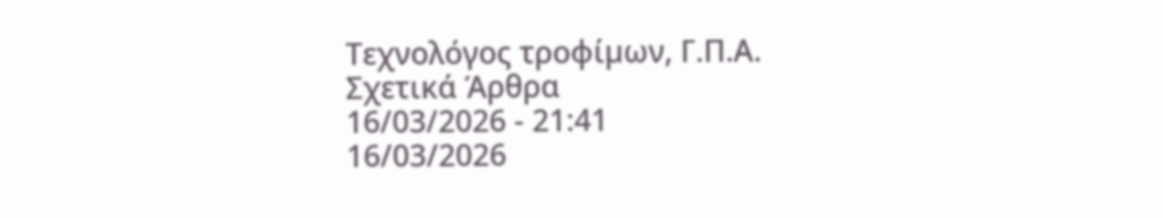Τεχνολόγος τροφίµων, Γ.Π.Α.
Σχετικά Άρθρα
16/03/2026 - 21:41
16/03/2026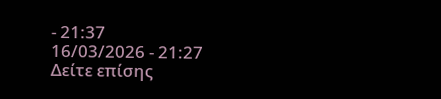- 21:37
16/03/2026 - 21:27
Δείτε επίσης